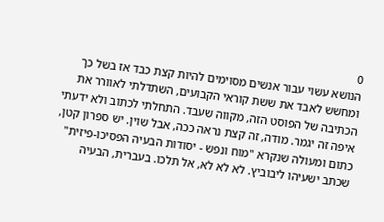0
הנושא עשוי עבור אנשים מסוימים להיות קצת כבד אז בשל כך ומחשש לאבד את ששת קוראי הקבועים, השתדלתי לאוורר את הכתיבה של הפוסט הזה, מקווה שעבד. התחלתי לכתוב ולא ידעתי איפה זה יגמר. מודה, זה קצת נראה ככה, אבל שוין. יש ספרון קטן, כתום ומעולה שנקרא "מוח ונפש - יסודות הבעיה הפסיכו-פיזית" שכתב ישעיהו ליבוביץ. לא לא לא, אל תלכו. בעברית, הבעיה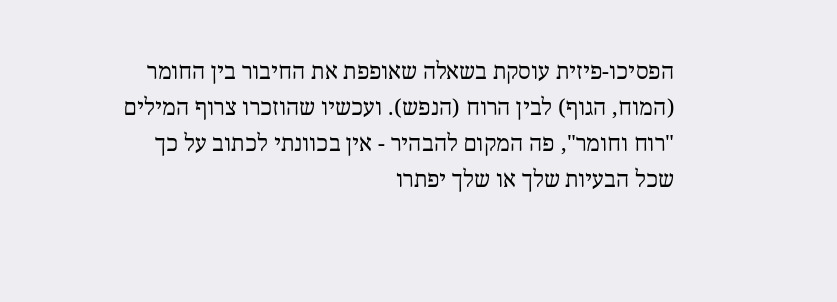הפסיכו-פיזית עוסקת בשאלה שאופפת את החיבור בין החומר (המוח, הגוף) לבין הרוח (הנפש). ועכשיו שהוזכרו צרוף המילים "רוח וחומר", פה המקום להבהיר - אין בכוונתי לכתוב על כך שכל הבעיות שלך או שלך יפתרו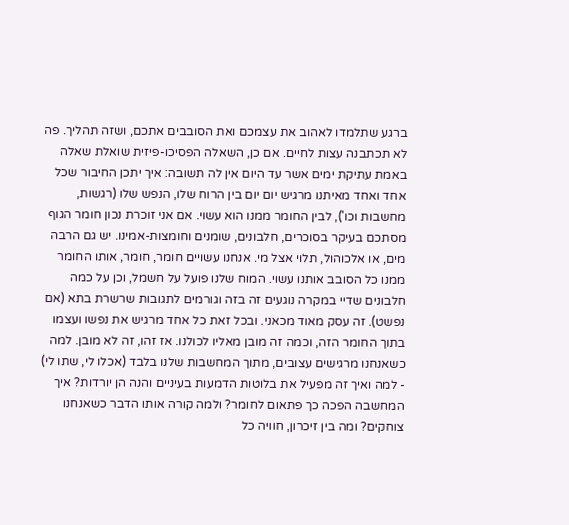ברגע שתלמדו לאהוב את עצמכם ואת הסובבים אתכם, ושזה תהליך. פה לא תכתבנה עצות לחיים. אם כן, השאלה הפסיכו-פיזית שואלת שאלה באמת עתיקת ימים אשר עד היום אין לה תשובה: איך יתכן החיבור שכל אחד ואחד מאיתנו מרגיש יום יום בין הרוח שלו, הנפש שלו (רגשות, מחשבות וכו'), לבין החומר ממנו הוא עשוי. אם אני זוכרת נכון חומר הגוף מסתכם בעיקר בסוכרים, חלבונים, שומנים וחומצות-אמינו. יש גם הרבה מים, או אלכוהול, תלוי אצל מי. אנחנו עשויים חומר, חומר, אותו החומר ממנו כל הסובב אותנו עשוי. המוח שלנו פועל על חשמל, וכן על כמה חלבונים שדיי במקרה נוגעים זה בזה וגורמים לתגובות שרשרת בתא (אם נפשט). זה עסק מאוד מכאני. ובכל זאת כל אחד מרגיש את נפשו ועצמו בתוך החומר הזה, וכמה זה מובן מאליו לכולנו. אז זהו, זה לא מובן. למה כשאנחנו מרגישים עצובים, מתוך המחשבות שלנו בלבד (אכלו לי, שתו לי) - למה ואיך זה מפעיל את בלוטות הדמעות בעיניים והנה הן יורדות? איך המחשבה הפכה כך פתאום לחומר? ולמה קורה אותו הדבר כשאנחנו צוחקים? ומה בין זיכרון, חוויה כל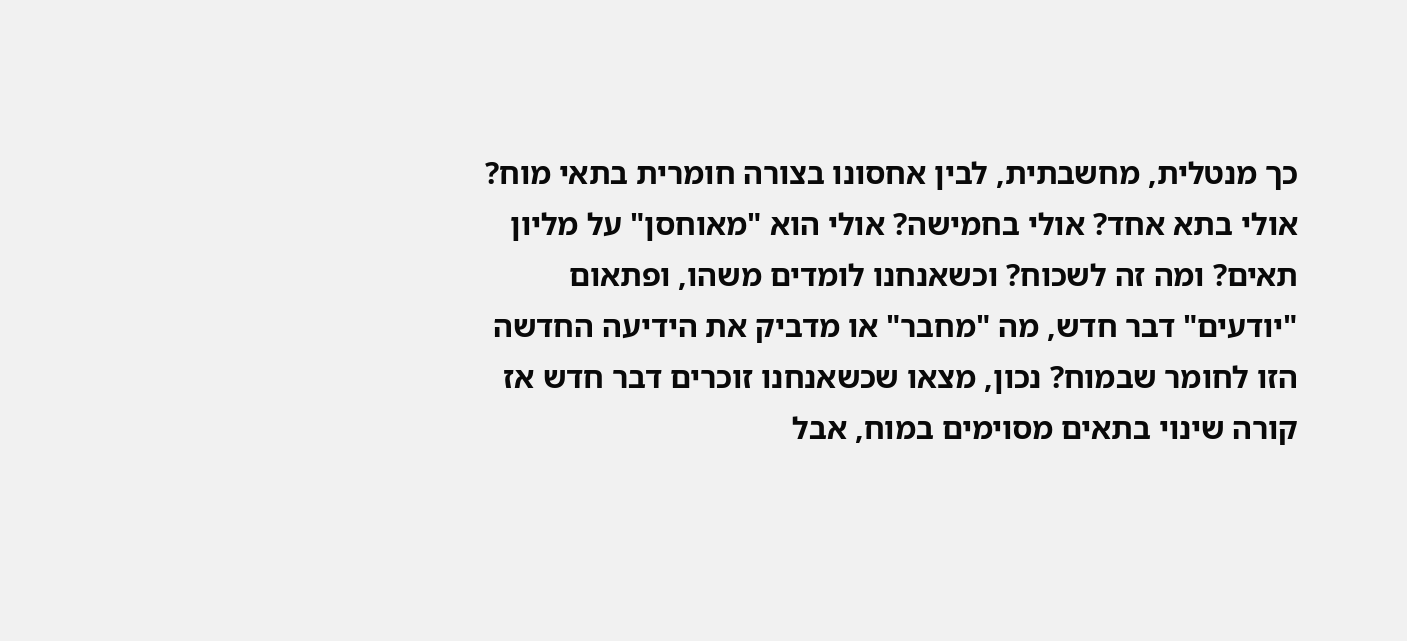כך מנטלית, מחשבתית, לבין אחסונו בצורה חומרית בתאי מוח? אולי בתא אחד? אולי בחמישה? אולי הוא "מאוחסן" על מליון תאים? ומה זה לשכוח? וכשאנחנו לומדים משהו, ופתאום "יודעים" דבר חדש, מה "מחבר" או מדביק את הידיעה החדשה הזו לחומר שבמוח? נכון, מצאו שכשאנחנו זוכרים דבר חדש אז קורה שינוי בתאים מסוימים במוח, אבל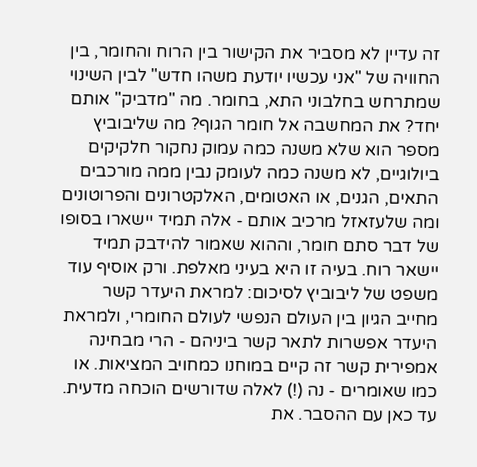זה עדיין לא מסביר את הקישור בין הרוח והחומר, בין החוויה של "אני עכשיו יודעת משהו חדש" לבין השינוי שמתרחש בחלבוני התא, בחומר. מה "מדביק" אותם יחד? את המחשבה אל חומר הגוף? מה שליבוביץ מספר הוא שלא משנה כמה עמוק נחקור חלקיקים ביולוגיים, לא משנה כמה לעומק נבין ממה מורכבים התאים, הגנים, או האטומים, האלקטרונים והפרוטונים ומה שלעזאזל מרכיב אותם - אלה תמיד יישארו בסופו של דבר סתם חומר, וההוא שאמור להידבק תמיד יישאר רוח. בעיה זו היא בעיני מאלפת. ורק אוסיף עוד משפט של ליבוביץ לסיכום: למראת היעדר קשר מחייב הגיון בין העולם הנפשי לעולם החומרי, ולמראת היעדר אפשרות לתאר קשר ביניהם - הרי מבחינה אמפירית קשר זה קיים במוחנו כמחויב המציאות. או כמו שאומרים - נה (!) לאלה שדורשים הוכחה מדעית. עד כאן עם ההסבר. את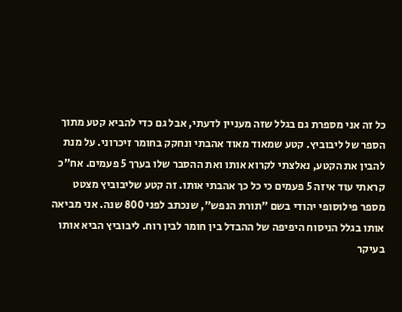כל זה אני מספרת גם בגלל שזה מעניין לדעתי, אבל גם כדי להביא קטע מתוך הספר של ליבוביץ. קטע שמאוד מאוד אהבתי ונחקק בחומר זיכרוני. על מנת להבין את הקטע, נאלצתי לקרוא אותו ואת ההסבר שלו בערך 5 פעמים. אח"כ קראתי עוד איזה 5 פעמים כי כל כך אהבתי אותו. זה קטע שליבוביץ מצטט מספר פילוסופי יהודי בשם "תורת הנפש", שנכתב לפני 800 שנה. אני מביאה אותו בגלל הניסוח היפיפה של ההבדל בין חומר לבין רוח. ליבוביץ הביא אותו בעיקר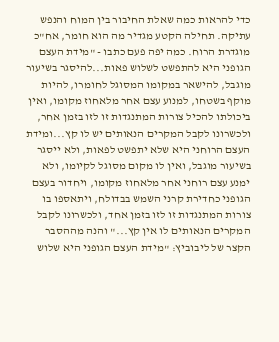כדי להראות כמה שאלת החיבור בין המוח והנפש עתיקה. תחילה הקטע מגדיר מה הוא חומר, אח"כ מוגדרת הרוח. כמה יפה פעם כתבו - "מידת העצם הגופני היא להתפשט לשלוש פאות...להיסגר בשיעור מוגבל, להישאר במקומו המסוגל לחומרו, להיות מוקף בשטחו, למנוע עצם אחר מלאחוז מקומו, ואין ביכולתו להכיל צורות המתנגדות זו לזו בזמן אחר, ולכשרונו לקבל המקרים הנאותים יש לו קץ...ומידת העצם הרוחני היא שלא יתפשט לפאות, ולא ייסגר בשיעור מוגבל, ואין לו מקום מסוגל לקיומו, ולא ימנע עצם רוחני אחר מלאחוז מקומו, ויחדור בעצם הגופני כחדירת קרני השמש בבדולח, ויתאספו בו צורות המתנגדות זו לזו בזמן אחד, ולכשרונו לקבל המקרים הנאותים לו אין קץ..." והנה מההסבר הקצר של ליבוביץ: "מידת העצם הגופני היא שלוש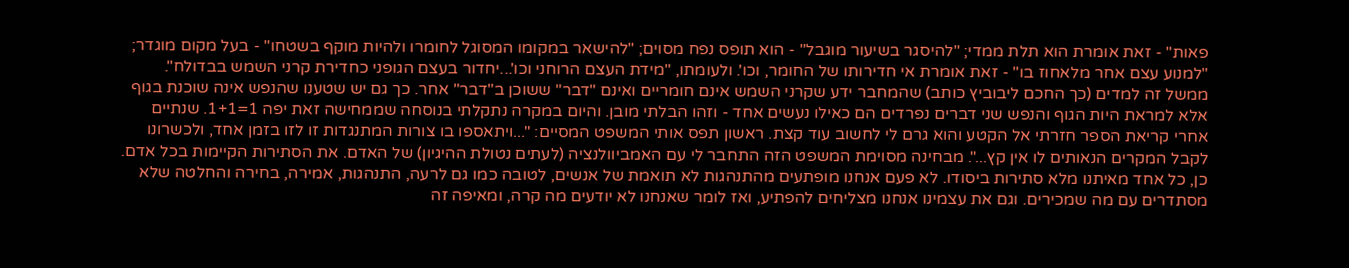פאות" - זאת אומרת הוא תלת ממדי; "להיסגר בשיעור מוגבל" - הוא תופס נפח מסוים; "להישאר במקומו המסוגל לחומרו ולהיות מוקף בשטחו" - בעל מקום מוגדר; "למנוע עצם אחר מלאחוז בו" - זאת אומרת אי חדירותו של החומר, וכו'. ולעומתו, "מידת העצם הרוחני וכו'...יחדור בעצם הגופני כחדירת קרני השמש בבדולח". ממשל זה למדים (כך החכם ליבוביץ כותב) שהמחבר ידע שקרני השמש אינם חומריים ואינם "דבר" ששוכן ב"דבר" אחר. כך גם יש שטענו שהנפש אינה שוכנת בגוף אלא למראת היות הגוף והנפש שני דברים נפרדים הם כאילו נעשים אחד - וזהו הבלתי מובן. והיום במקרה נתקלתי בנוסחה שממחישה זאת יפה 1=1+1. שנתיים אחרי קריאת הספר חזרתי אל הקטע והוא גרם לי לחשוב עוד קצת. ראשון תפס אותי המשפט המסיים: "...ויתאספו בו צורות המתנגדות זו לזו בזמן אחד, ולכשרונו לקבל המקרים הנאותים לו אין קץ...". מבחינה מסוימת המשפט הזה התחבר לי עם האמביוולנציה (לעתים נטולת ההיגיון) של האדם. את הסתירות הקיימות בכל אדם. כן, כל אחד מאיתנו מלא סתירות ביסודו. לא פעם אנחנו מופתעים מהתנהגות לא תואמת של אנשים, לטובה כמו גם לרעה, התנהגות, אמירה, בחירה והחלטה שלא מסתדרים עם מה שמכירים. וגם את עצמינו אנחנו מצליחים להפתיע, ואז לומר שאנחנו לא יודעים מה קרה, ומאיפה זה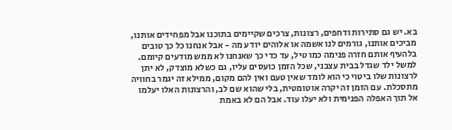בא. יש גם סתירות ודחפים, רצונות, צרכים שקיימים בתוכנו אבל מפחידים אותנו, מביכים אותנו, גורמים לנו אשמה או אלוהים יודע מה - אבל אנחנו כל כך טובים בלהעיף אותם חזרה פנימה כמו טיל, עד כדי כך שאנחנו לא ממש מודעים קיומם. למשל ילד שגדל בבית עצבני, שכל הזמן כועסים עליו, גם כשלא מוצדק, לא יתן לרצונות שלו ביטוי כי הוא לומד שאין טעם ואין להם מקום, ממילא זה יגמר בחוויה מתסכלת. עם הזמן זה יקרה אוטומטית, בלי שהוא שם לב, והרצונות האלו יעלמו אל תוך האפלה הפנימית ולא יעלו עוד. אבל הם לא באמת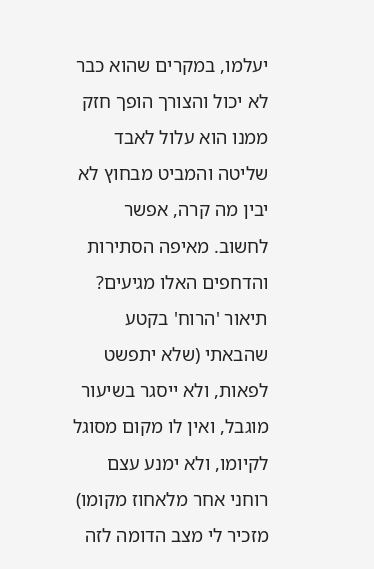יעלמו, במקרים שהוא כבר לא יכול והצורך הופך חזק ממנו הוא עלול לאבד שליטה והמביט מבחוץ לא יבין מה קרה, אפשר לחשוב. מאיפה הסתירות והדחפים האלו מגיעים? תיאור 'הרוח' בקטע שהבאתי (שלא יתפשט לפאות, ולא ייסגר בשיעור מוגבל, ואין לו מקום מסוגל לקיומו, ולא ימנע עצם רוחני אחר מלאחוז מקומו) מזכיר לי מצב הדומה לזה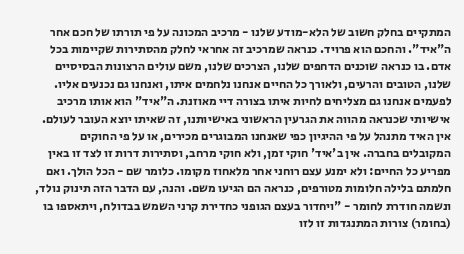המתקיים בחלק חשוב של הלא-מודע שלנו - מרכיב המכונה על פי תורתו של חכם אחר ה"איד". והחכם הוא פרויד. כנראה שמרכיב זה אחראי לחלק מהסתירות שקיימות בכל אדם. בו כנראה שוכנים הדחפים שלנו, הצרכים שלנו, משם עולים הרצונות הבסיסיים שלנו, הטובים והרעים, ולאורך כל החיים אנחנו נלחמים איתו, ואנחנו גם נכנעים אליו. לפעמים אנחנו גם מצליחים לחיות איתו בצורה דיי מאוזנת. ה"איד" הוא אותו מרכיב אישיותי שכנראה מהווה את הגרעין הראשוני באישיותנו, זה שאיתו יוצא העובר לעולם. אין האיד מתנהל על פי ההיגיון כפי שאנחנו המבוגרים מכירים, או על פי החוקים המקובלים בחברה. אין ב'איד' חוקי זמן, ולא חוקי מרחב, וסתירות דרות זו לצד זו באין מפריע כל החיים: ולא ימנע עצם רוחני אחר מלאחוז מקומו. כלומר שם - הכל הולך. ואם חלמתם בלילה חלומות מטורפים, כנראה הם הגיעו משם. והנה, עם הדבר הזה תינוק נולד, ונשמה חודרת לחומר - "ויחדור בעצם הגופני כחדירת קרני השמש בבדולח, ויתאספו בו (בחומר) צורות המתנגדות זו לזו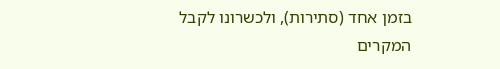בזמן אחד (סתירות), ולכשרונו לקבל המקרים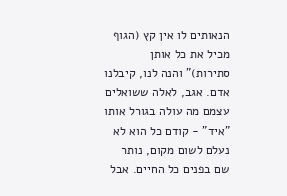הנאותים לו אין קץ (הגוף מכיל את כל אותן סתירות)" והנה לנו, קיבלנו אדם. אגב, לאלה ששואלים עצמם מה עולה בגורל אותו "איד" - קודם כל הוא לא נעלם לשום מקום, נותר שם בפנים כל החיים. אבל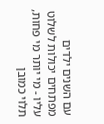עם השנים ילדים מפתחים יכולות לשלוט עליו - מי יותר מי פחות, תלוי כמובן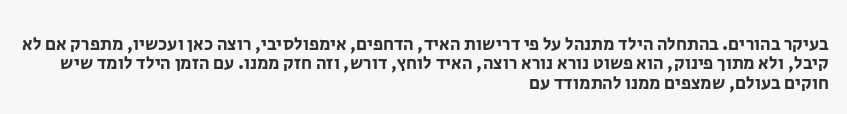בעיקר בהורים. בהתחלה הילד מתנהל על פי דרישות האיד, הדחפים, אימפולסיבי, רוצה כאן ועכשיו, מתפרק אם לא קיבל, ולא מתוך פינוק, הוא פשוט נורא נורא רוצה, האיד לוחץ, דורש, וזה חזק ממנו. עם הזמן הילד לומד שיש חוקים בעולם, שמצפים ממנו להתמודד עם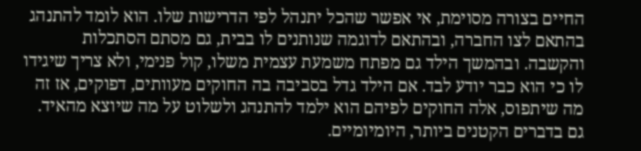החיים בצורה מסוימת, אי אפשר שהכל יתנהל לפי הדרישות שלו. הוא לומד להתנהג בהתאם לצו החברה, ובהתאם לדוגמה שנותנים לו בבית, גם מסתם הסתכלות והקשבה. ובהמשך הילד גם מפתח משמעת עצמית משלו, קול פנימי, ולא צריך שיגידו לו כי הוא כבר יודע לבד. אם הילד גדל בסביבה בה החוקים מעוותים, דפוקים, אז זה מה שיתפוס, אלה החוקים לפיהם הוא ילמד להתנהג ולשלוט על מה שיוצא מהאיד. גם בדברים הקטנים ביותר, היומיומיים.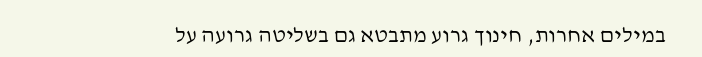במילים אחרות, חינוך גרוע מתבטא גם בשליטה גרועה על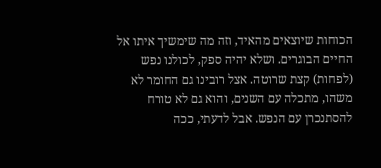הכוחות שיוצאים מהאיד, וזה מה שימשיך איתו אל החיים הבוגרים. ושלא יהיה ספק, לכולנו נפש (לפחות) קצת שרוטה. אצל רובינו גם החומר לא משהו, מתכלה עם השנים, והוא גם לא טורח להסתנכרן עם הנפש. אבל לדעתי, ככה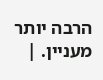הרבה יותר מעניין. |